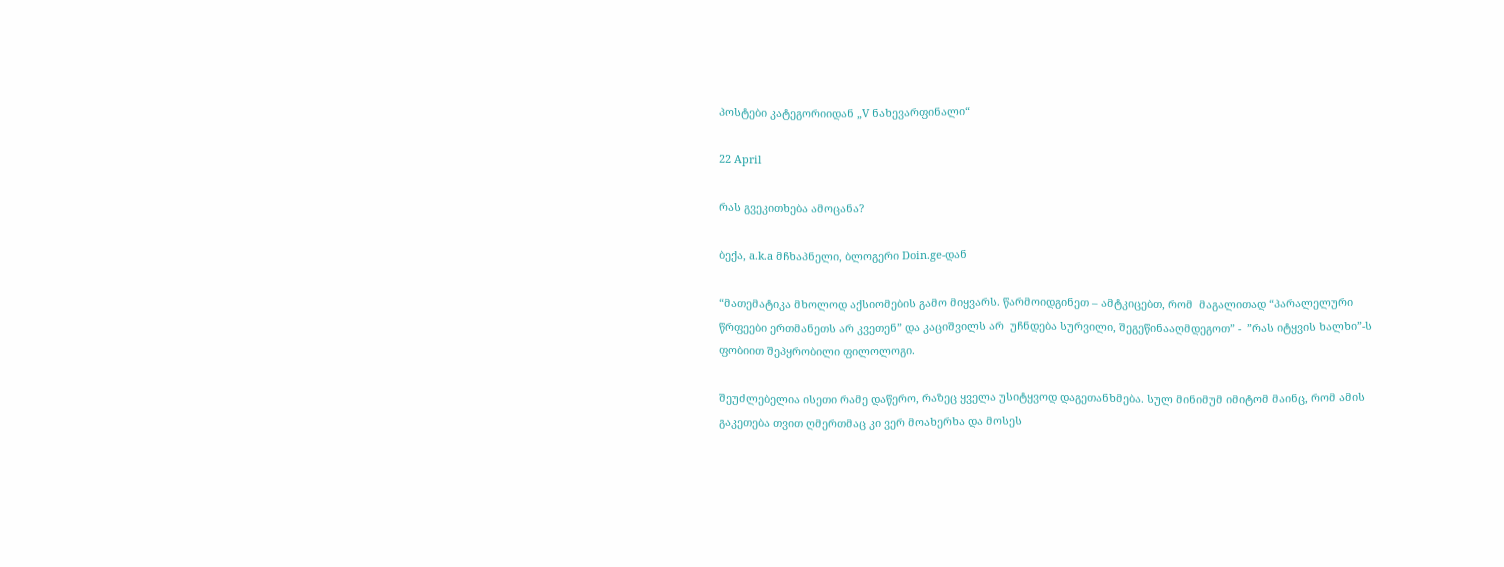პოსტები კატეგორიიდან „V ნახევარფინალი“

22 April

რას გვეკითხება ამოცანა?

ბექა, a.k.a მჩხაპნელი, ბლოგერი Doin.ge-დან

“მათემატიკა მხოლოდ აქსიომების გამო მიყვარს. წარმოიდგინეთ – ამტკიცებთ, რომ  მაგალითად “პარალელური წრფეები ერთმანეთს არ კვეთენ” და კაციშვილს არ  უჩნდება სურვილი, შეგეწინააღმდეგოთ” -  ”რას იტყვის ხალხი”-ს ფობიით შეპყრობილი ფილოლოგი.

შეუძლებელია ისეთი რამე დაწერო, რაზეც ყველა უსიტყვოდ დაგეთანხმება. სულ მინიმუმ იმიტომ მაინც, რომ ამის გაკეთება თვით ღმერთმაც კი ვერ მოახერხა და მოსეს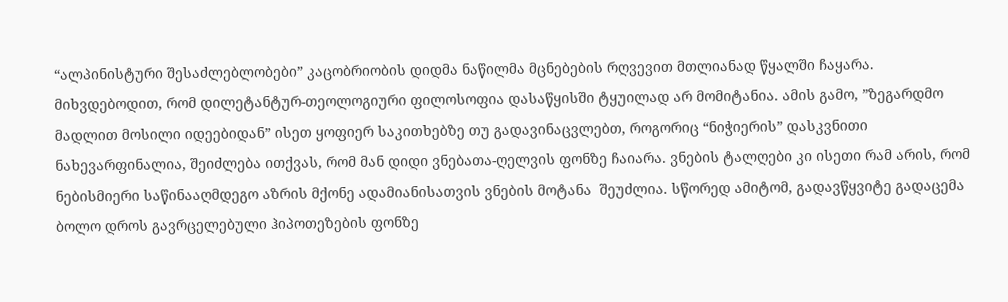“ალპინისტური შესაძლებლობები” კაცობრიობის დიდმა ნაწილმა მცნებების რღვევით მთლიანად წყალში ჩაყარა. მიხვდებოდით, რომ დილეტანტურ-თეოლოგიური ფილოსოფია დასაწყისში ტყუილად არ მომიტანია. ამის გამო, ”ზეგარდმო მადლით მოსილი იდეებიდან” ისეთ ყოფიერ საკითხებზე თუ გადავინაცვლებთ, როგორიც “ნიჭიერის” დასკვნითი ნახევარფინალია, შეიძლება ითქვას, რომ მან დიდი ვნებათა-ღელვის ფონზე ჩაიარა. ვნების ტალღები კი ისეთი რამ არის, რომ ნებისმიერი საწინააღმდეგო აზრის მქონე ადამიანისათვის ვნების მოტანა  შეუძლია. სწორედ ამიტომ, გადავწყვიტე გადაცემა ბოლო დროს გავრცელებული ჰიპოთეზების ფონზე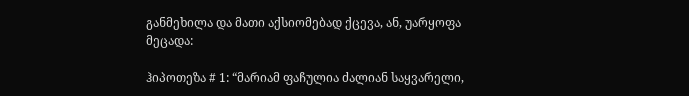განმეხილა და მათი აქსიომებად ქცევა, ან, უარყოფა მეცადა:

ჰიპოთეზა # 1: “მარიამ ფაჩულია ძალიან საყვარელი,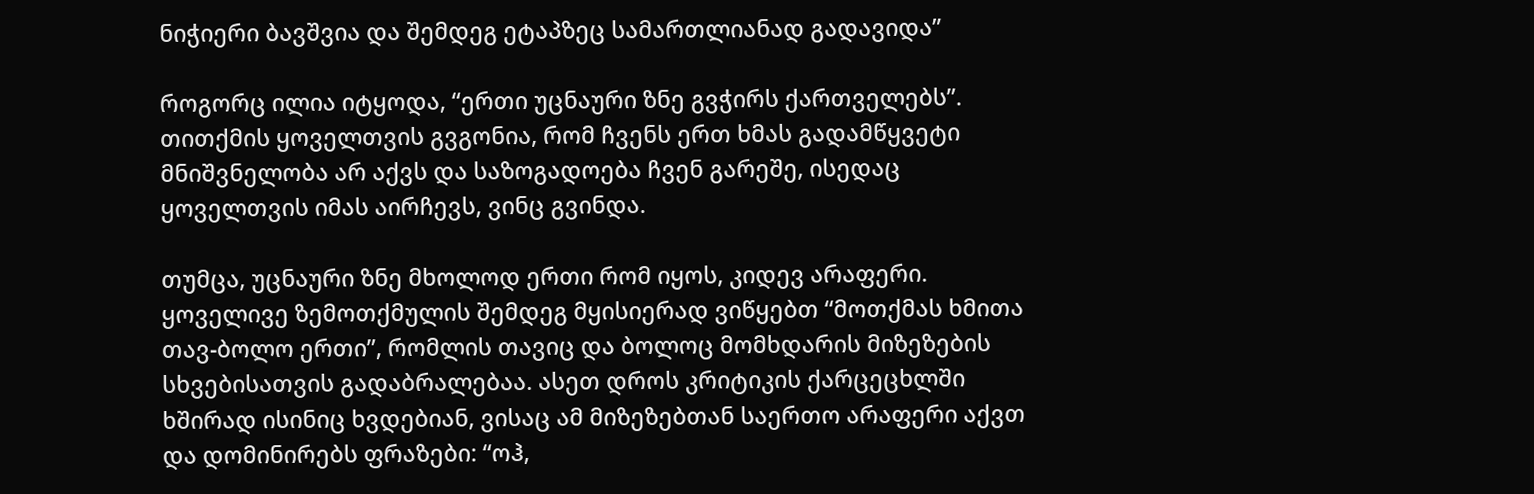ნიჭიერი ბავშვია და შემდეგ ეტაპზეც სამართლიანად გადავიდა”

როგორც ილია იტყოდა, “ერთი უცნაური ზნე გვჭირს ქართველებს”. თითქმის ყოველთვის გვგონია, რომ ჩვენს ერთ ხმას გადამწყვეტი მნიშვნელობა არ აქვს და საზოგადოება ჩვენ გარეშე, ისედაც ყოველთვის იმას აირჩევს, ვინც გვინდა.

თუმცა, უცნაური ზნე მხოლოდ ერთი რომ იყოს, კიდევ არაფერი.  ყოველივე ზემოთქმულის შემდეგ მყისიერად ვიწყებთ “მოთქმას ხმითა თავ-ბოლო ერთი”, რომლის თავიც და ბოლოც მომხდარის მიზეზების სხვებისათვის გადაბრალებაა. ასეთ დროს კრიტიკის ქარცეცხლში ხშირად ისინიც ხვდებიან, ვისაც ამ მიზეზებთან საერთო არაფერი აქვთ და დომინირებს ფრაზები: “ოჰ,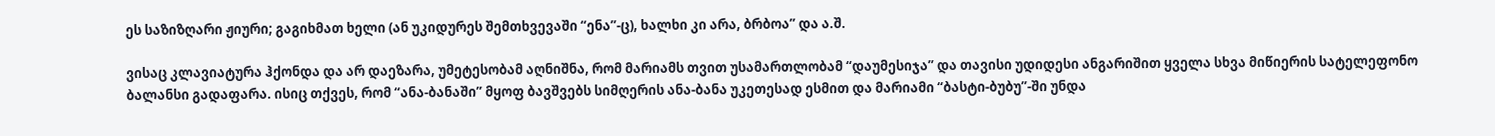ეს საზიზღარი ჟიური; გაგიხმათ ხელი (ან უკიდურეს შემთხვევაში “ენა”-ც), ხალხი კი არა, ბრბოა” და ა.შ.

ვისაც კლავიატურა ჰქონდა და არ დაეზარა, უმეტესობამ აღნიშნა, რომ მარიამს თვით უსამართლობამ “დაუმესიჯა” და თავისი უდიდესი ანგარიშით ყველა სხვა მიწიერის სატელეფონო ბალანსი გადაფარა. ისიც თქვეს, რომ “ანა-ბანაში” მყოფ ბავშვებს სიმღერის ანა-ბანა უკეთესად ესმით და მარიამი “ბასტი-ბუბუ”-ში უნდა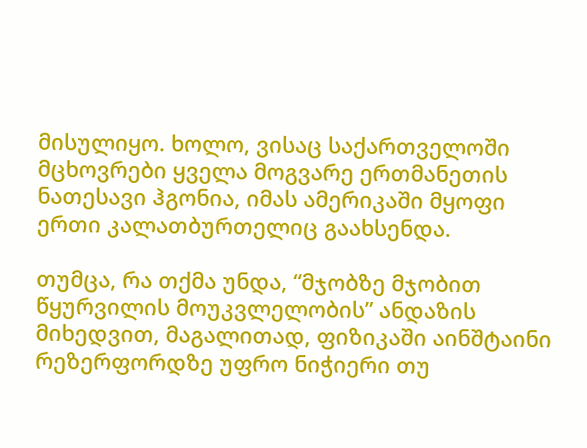მისულიყო. ხოლო, ვისაც საქართველოში მცხოვრები ყველა მოგვარე ერთმანეთის ნათესავი ჰგონია, იმას ამერიკაში მყოფი ერთი კალათბურთელიც გაახსენდა.

თუმცა, რა თქმა უნდა, “მჯობზე მჯობით წყურვილის მოუკვლელობის” ანდაზის მიხედვით, მაგალითად, ფიზიკაში აინშტაინი რეზერფორდზე უფრო ნიჭიერი თუ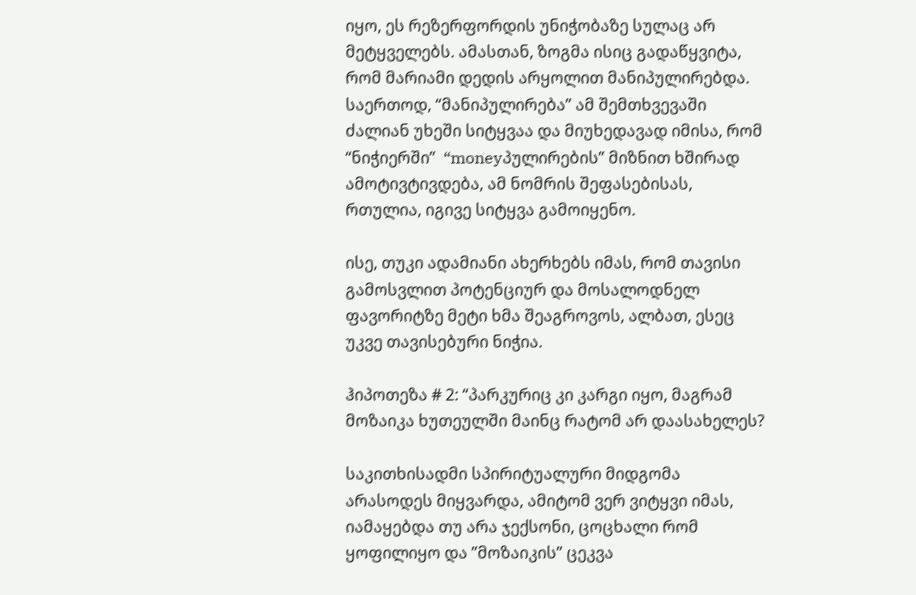იყო, ეს რეზერფორდის უნიჭობაზე სულაც არ მეტყველებს. ამასთან, ზოგმა ისიც გადაწყვიტა, რომ მარიამი დედის არყოლით მანიპულირებდა. საერთოდ, “მანიპულირება” ამ შემთხვევაში ძალიან უხეში სიტყვაა და მიუხედავად იმისა, რომ “ნიჭიერში”  “moneyპულირების” მიზნით ხშირად  ამოტივტივდება, ამ ნომრის შეფასებისას, რთულია, იგივე სიტყვა გამოიყენო.

ისე, თუკი ადამიანი ახერხებს იმას, რომ თავისი გამოსვლით პოტენციურ და მოსალოდნელ ფავორიტზე მეტი ხმა შეაგროვოს, ალბათ, ესეც უკვე თავისებური ნიჭია.

ჰიპოთეზა # 2: “პარკურიც კი კარგი იყო, მაგრამ მოზაიკა ხუთეულში მაინც რატომ არ დაასახელეს?

საკითხისადმი სპირიტუალური მიდგომა არასოდეს მიყვარდა, ამიტომ ვერ ვიტყვი იმას, იამაყებდა თუ არა ჯექსონი, ცოცხალი რომ ყოფილიყო და ”მოზაიკის” ცეკვა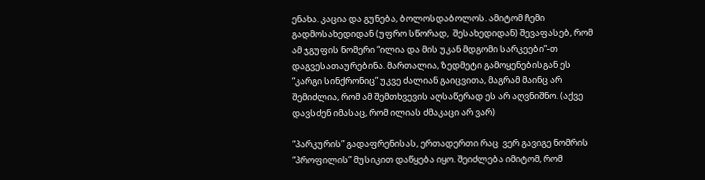ენახა. კაცია და გუნება, ბოლოსდაბოლოს. ამიტომ ჩემი გადმოსახედიდან (უფრო სწორად,  შესახედიდან) შევაფასებ, რომ ამ ჯგუფის ნომერი “ილია და მის უკან მდგომი სარკეები”-თ დაგვესათაურებინა. მართალია, ზედმეტი გამოყენებისგან ეს ”კარგი სინქრონიც” უკვე ძალიან გაიცვითა, მაგრამ მაინც არ შემიძლია, რომ ამ შემთხვევის აღსაწერად ეს არ აღვნიშნო. (აქვე დავსძენ იმასაც, რომ ილიას ძმაკაცი არ ვარ)

“პარკურის” გადაფრენისას, ერთადერთი რაც  ვერ გავიგე ნომრის “პროფილის” მუსიკით დაწყება იყო. შეიძლება იმიტომ, რომ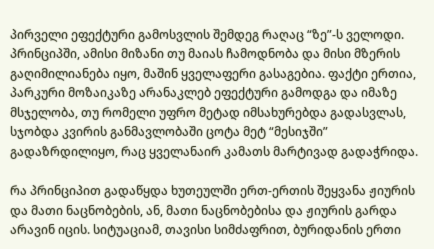პირველი ეფექტური გამოსვლის შემდეგ რაღაც “ზე”-ს ველოდი. პრინციპში, ამისი მიზანი თუ მაიას ჩამოდნობა და მისი მზერის გაღიმილიანება იყო, მაშინ ყველაფერი გასაგებია. ფაქტი ერთია, პარკური მოზაიკაზე არანაკლებ ეფექტური გამოდგა და იმაზე მსჯელობა, თუ რომელი უფრო მეტად იმსახურებდა გადასვლას, სჯობდა კვირის განმავლობაში ცოტა მეტ “მესიჯში” გადაზრდილიყო, რაც ყველანაირ კამათს მარტივად გადაჭრიდა.

რა პრინციპით გადაწყდა ხუთეულში ერთ-ერთის შეყვანა ჟიურის და მათი ნაცნობების, ან, მათი ნაცნობებისა და ჟიურის გარდა არავინ იცის. სიტუაციამ, თავისი სიმძაფრით, ბურიდანის ერთი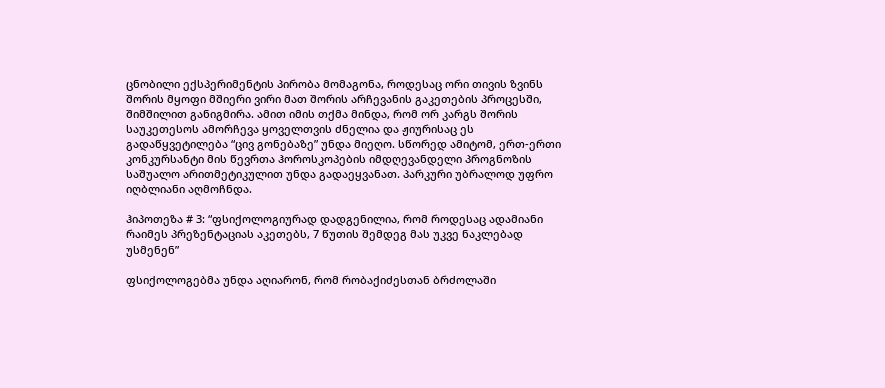ცნობილი ექსპერიმენტის პირობა მომაგონა, როდესაც ორი თივის ზვინს შორის მყოფი მშიერი ვირი მათ შორის არჩევანის გაკეთების პროცესში,  შიმშილით განიგმირა. ამით იმის თქმა მინდა, რომ ორ კარგს შორის საუკეთესოს ამორჩევა ყოველთვის ძნელია და ჟიურისაც ეს გადაწყვეტილება “ცივ გონებაზე” უნდა მიეღო. სწორედ ამიტომ, ერთ-ერთი კონკურსანტი მის წევრთა ჰოროსკოპების იმდღევანდელი პროგნოზის საშუალო არითმეტიკულით უნდა გადაეყვანათ. პარკური უბრალოდ უფრო იღბლიანი აღმოჩნდა.

ჰიპოთეზა # 3: “ფსიქოლოგიურად დადგენილია, რომ როდესაც ადამიანი რაიმეს პრეზენტაციას აკეთებს, 7 წუთის შემდეგ მას უკვე ნაკლებად უსმენენ”

ფსიქოლოგებმა უნდა აღიარონ, რომ რობაქიძესთან ბრძოლაში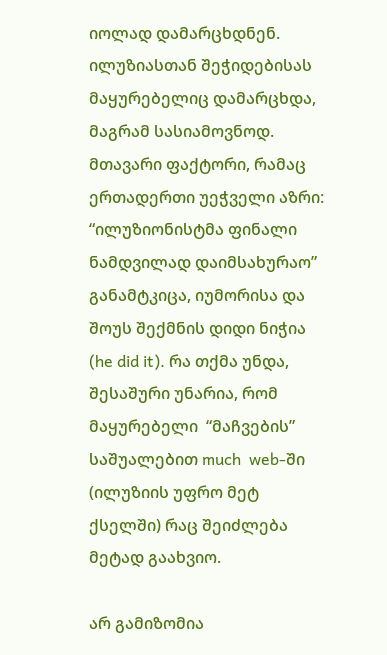იოლად დამარცხდნენ. ილუზიასთან შეჭიდებისას მაყურებელიც დამარცხდა, მაგრამ სასიამოვნოდ. მთავარი ფაქტორი, რამაც ერთადერთი უეჭველი აზრი: “ილუზიონისტმა ფინალი ნამდვილად დაიმსახურაო” განამტკიცა, იუმორისა და შოუს შექმნის დიდი ნიჭია (he did it). რა თქმა უნდა, შესაშური უნარია, რომ მაყურებელი  “მაჩვების” საშუალებით much  web-ში (ილუზიის უფრო მეტ ქსელში) რაც შეიძლება მეტად გაახვიო.

არ გამიზომია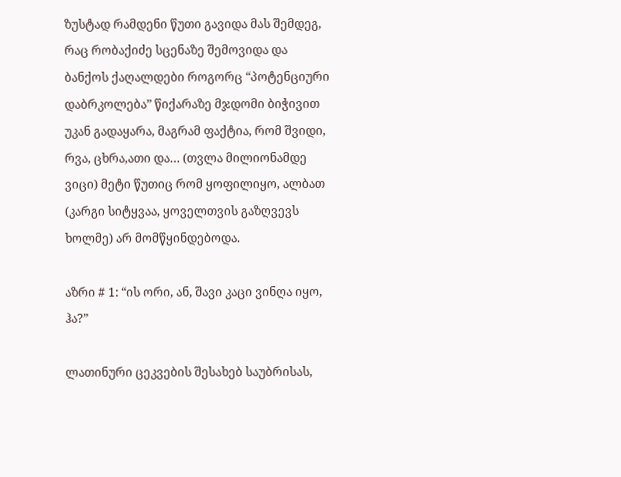ზუსტად რამდენი წუთი გავიდა მას შემდეგ, რაც რობაქიძე სცენაზე შემოვიდა და ბანქოს ქაღალდები როგორც “პოტენციური დაბრკოლება” წიქარაზე მჯდომი ბიჭივით უკან გადაყარა, მაგრამ ფაქტია, რომ შვიდი, რვა, ცხრა,ათი და… (თვლა მილიონამდე ვიცი) მეტი წუთიც რომ ყოფილიყო, ალბათ (კარგი სიტყვაა, ყოველთვის გაზღვევს ხოლმე) არ მომწყინდებოდა.

აზრი # 1: “ის ორი, ან, შავი კაცი ვინღა იყო, ჰა?”

ლათინური ცეკვების შესახებ საუბრისას,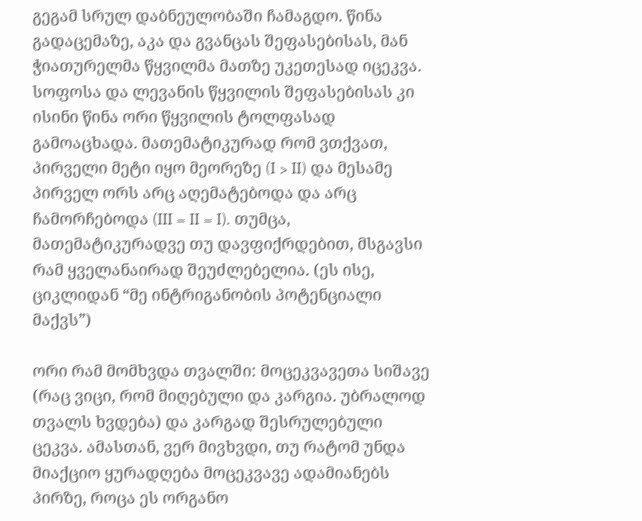გეგამ სრულ დაბნეულობაში ჩამაგდო. წინა გადაცემაზე, აკა და გვანცას შეფასებისას, მან ჭიათურელმა წყვილმა მათზე უკეთესად იცეკვა. სოფოსა და ლევანის წყვილის შეფასებისას კი ისინი წინა ორი წყვილის ტოლფასად გამოაცხადა. მათემატიკურად რომ ვთქვათ, პირველი მეტი იყო მეორეზე (I > II) და მესამე პირველ ორს არც აღემატებოდა და არც ჩამორჩებოდა (III = II = I). თუმცა, მათემატიკურადვე თუ დავფიქრდებით, მსგავსი რამ ყველანაირად შეუძლებელია. (ეს ისე, ციკლიდან “მე ინტრიგანობის პოტენციალი მაქვს”)

ორი რამ მომხვდა თვალში: მოცეკვავეთა სიშავე (რაც ვიცი, რომ მიღებული და კარგია. უბრალოდ თვალს ხვდება) და კარგად შესრულებული ცეკვა. ამასთან, ვერ მივხვდი, თუ რატომ უნდა მიაქციო ყურადღება მოცეკვავე ადამიანებს პირზე, როცა ეს ორგანო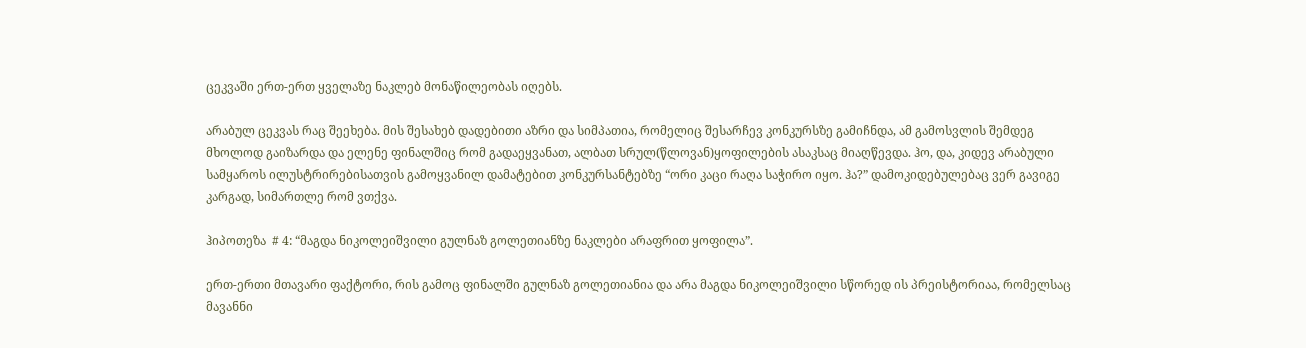ცეკვაში ერთ-ერთ ყველაზე ნაკლებ მონაწილეობას იღებს.

არაბულ ცეკვას რაც შეეხება. მის შესახებ დადებითი აზრი და სიმპათია, რომელიც შესარჩევ კონკურსზე გამიჩნდა, ამ გამოსვლის შემდეგ მხოლოდ გაიზარდა და ელენე ფინალშიც რომ გადაეყვანათ, ალბათ სრულ(წლოვან)ყოფილების ასაკსაც მიაღწევდა. ჰო, და, კიდევ არაბული სამყაროს ილუსტრირებისათვის გამოყვანილ დამატებით კონკურსანტებზე “ორი კაცი რაღა საჭირო იყო. ჰა?” დამოკიდებულებაც ვერ გავიგე კარგად, სიმართლე რომ ვთქვა.

ჰიპოთეზა  # 4: “მაგდა ნიკოლეიშვილი გულნაზ გოლეთიანზე ნაკლები არაფრით ყოფილა”.

ერთ-ერთი მთავარი ფაქტორი, რის გამოც ფინალში გულნაზ გოლეთიანია და არა მაგდა ნიკოლეიშვილი სწორედ ის პრეისტორიაა, რომელსაც მავანნი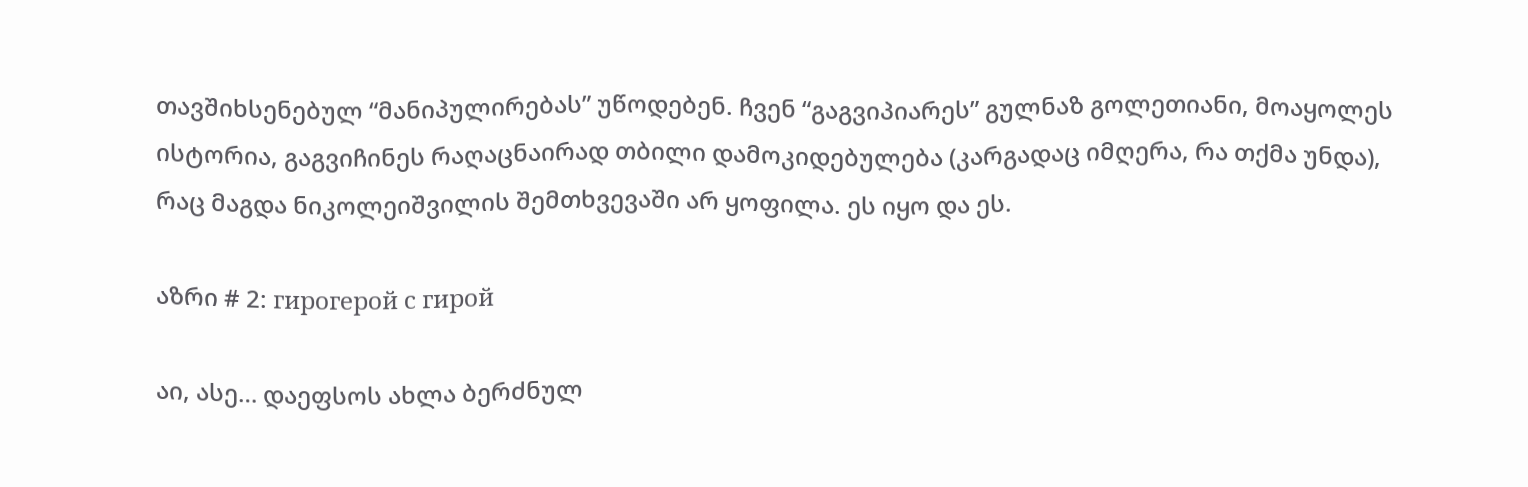თავშიხსენებულ “მანიპულირებას” უწოდებენ. ჩვენ “გაგვიპიარეს” გულნაზ გოლეთიანი, მოაყოლეს ისტორია, გაგვიჩინეს რაღაცნაირად თბილი დამოკიდებულება (კარგადაც იმღერა, რა თქმა უნდა), რაც მაგდა ნიკოლეიშვილის შემთხვევაში არ ყოფილა. ეს იყო და ეს.

აზრი # 2: гирогерой с гирой

აი, ასე… დაეფსოს ახლა ბერძნულ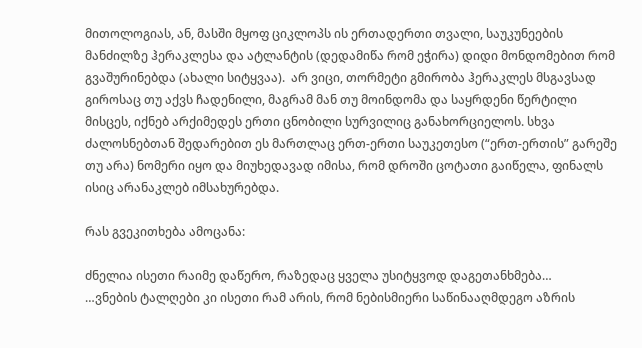მითოლოგიას, ან, მასში მყოფ ციკლოპს ის ერთადერთი თვალი, საუკუნეების მანძილზე ჰერაკლესა და ატლანტის (დედამიწა რომ ეჭირა) დიდი მონდომებით რომ გვაშურინებდა (ახალი სიტყვაა).  არ ვიცი, თორმეტი გმირობა ჰერაკლეს მსგავსად გიროსაც თუ აქვს ჩადენილი, მაგრამ მან თუ მოინდომა და საყრდენი წერტილი მისცეს, იქნებ არქიმედეს ერთი ცნობილი სურვილიც განახორციელოს. სხვა ძალოსნებთან შედარებით ეს მართლაც ერთ-ერთი საუკეთესო (“ერთ-ერთის” გარეშე თუ არა) ნომერი იყო და მიუხედავად იმისა, რომ დროში ცოტათი გაიწელა, ფინალს ისიც არანაკლებ იმსახურებდა.

რას გვეკითხება ამოცანა:

ძნელია ისეთი რაიმე დაწერო, რაზედაც ყველა უსიტყვოდ დაგეთანხმება…
…ვნების ტალღები კი ისეთი რამ არის, რომ ნებისმიერი საწინააღმდეგო აზრის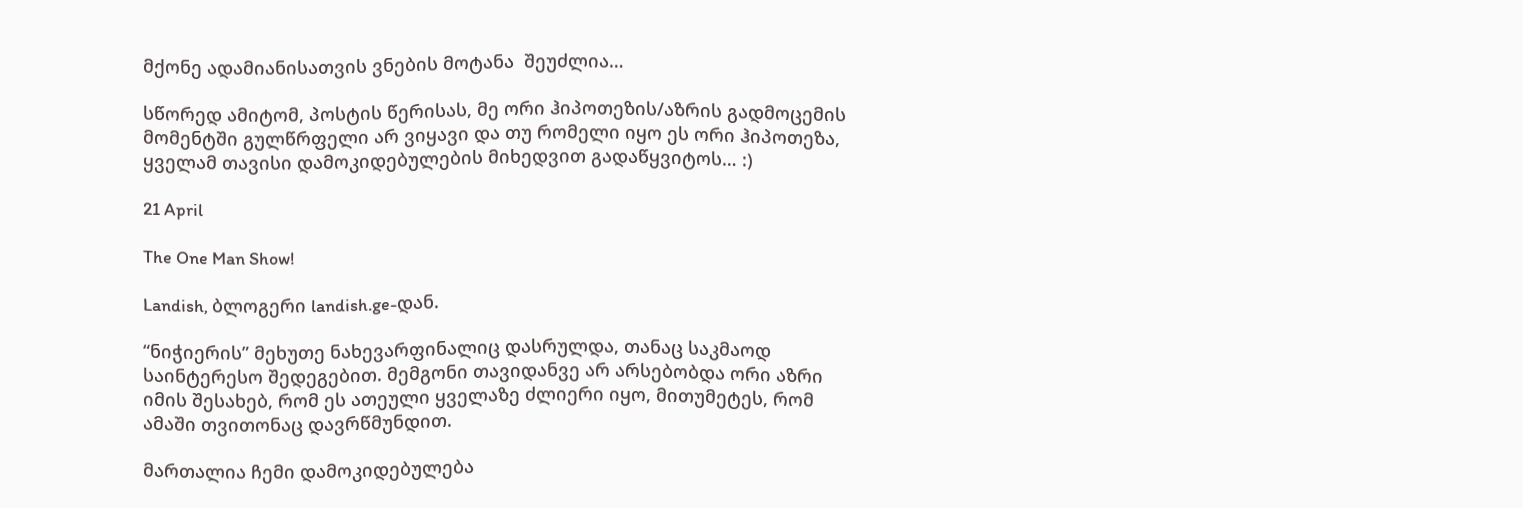მქონე ადამიანისათვის ვნების მოტანა  შეუძლია…

სწორედ ამიტომ, პოსტის წერისას, მე ორი ჰიპოთეზის/აზრის გადმოცემის მომენტში გულწრფელი არ ვიყავი და თუ რომელი იყო ეს ორი ჰიპოთეზა, ყველამ თავისი დამოკიდებულების მიხედვით გადაწყვიტოს… :)

21 April

The One Man Show!

Landish, ბლოგერი landish.ge-დან.

“ნიჭიერის” მეხუთე ნახევარფინალიც დასრულდა, თანაც საკმაოდ საინტერესო შედეგებით. მემგონი თავიდანვე არ არსებობდა ორი აზრი იმის შესახებ, რომ ეს ათეული ყველაზე ძლიერი იყო, მითუმეტეს, რომ ამაში თვითონაც დავრწმუნდით.

მართალია ჩემი დამოკიდებულება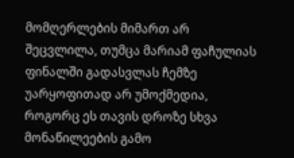მომღერლების მიმართ არ შეცვლილა, თუმცა მარიამ ფაჩულიას ფინალში გადასვლას ჩემზე უარყოფითად არ უმოქმედია, როგორც ეს თავის დროზე სხვა მონაწილეების გამო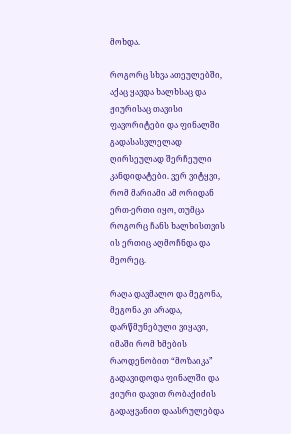მოხდა.

როგორც სხვა ათეულებში, აქაც ყავდა ხალხსაც და ჟიურისაც თავისი ფავორიტები და ფინალში გადასასვლელად ღირსეულად შერჩეული კანდიდატები. ვერ ვიტყვი, რომ მარიამი ამ ორიდან ერთ-ერთი იყო, თუმცა როგორც ჩანს ხალხისთვის ის ერთიც აღმოჩნდა და მეორეც.

რაღა დავმალო და მეგონა, მეგონა კი არადა, დარწმუნებული ვიყავი, იმაში რომ ხმების რაოდენობით “მოზაიკა” გადავიდოდა ფინალში და ჟიური დავით რობაქიძის გადაყვანით დაასრულებდა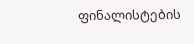ფინალისტების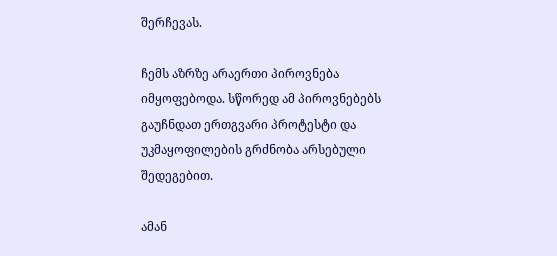შერჩევას.

ჩემს აზრზე არაერთი პიროვნება იმყოფებოდა. სწორედ ამ პიროვნებებს გაუჩნდათ ერთგვარი პროტესტი და უკმაყოფილების გრძნობა არსებული შედეგებით.

ამან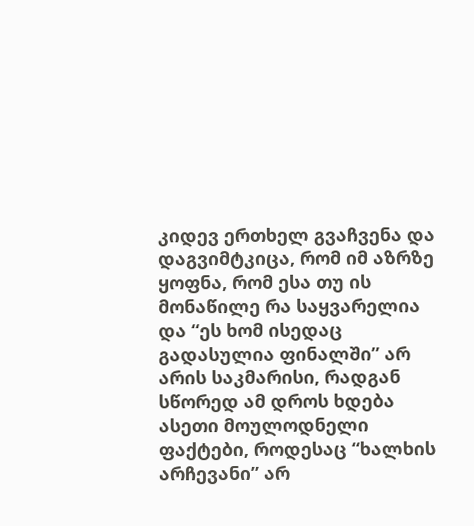კიდევ ერთხელ გვაჩვენა და დაგვიმტკიცა, რომ იმ აზრზე ყოფნა, რომ ესა თუ ის მონაწილე რა საყვარელია და “ეს ხომ ისედაც გადასულია ფინალში” არ არის საკმარისი, რადგან სწორედ ამ დროს ხდება ასეთი მოულოდნელი ფაქტები, როდესაც “ხალხის არჩევანი” არ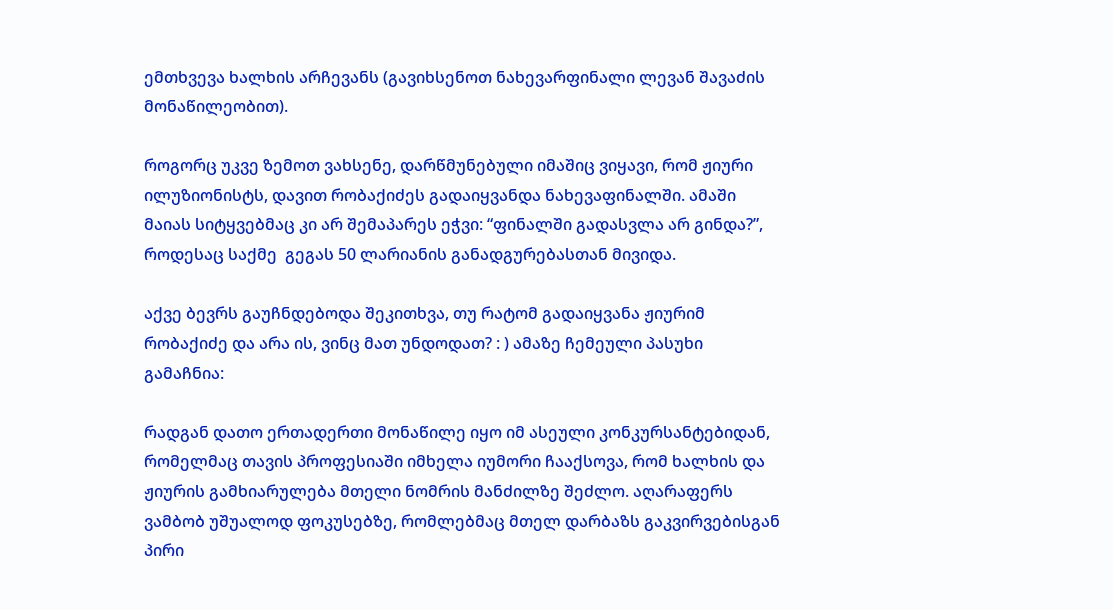ემთხვევა ხალხის არჩევანს (გავიხსენოთ ნახევარფინალი ლევან შავაძის მონაწილეობით).

როგორც უკვე ზემოთ ვახსენე, დარწმუნებული იმაშიც ვიყავი, რომ ჟიური ილუზიონისტს, დავით რობაქიძეს გადაიყვანდა ნახევაფინალში. ამაში მაიას სიტყვებმაც კი არ შემაპარეს ეჭვი: “ფინალში გადასვლა არ გინდა?”, როდესაც საქმე  გეგას 50 ლარიანის განადგურებასთან მივიდა.

აქვე ბევრს გაუჩნდებოდა შეკითხვა, თუ რატომ გადაიყვანა ჟიურიმ რობაქიძე და არა ის, ვინც მათ უნდოდათ? : ) ამაზე ჩემეული პასუხი გამაჩნია:

რადგან დათო ერთადერთი მონაწილე იყო იმ ასეული კონკურსანტებიდან, რომელმაც თავის პროფესიაში იმხელა იუმორი ჩააქსოვა, რომ ხალხის და ჟიურის გამხიარულება მთელი ნომრის მანძილზე შეძლო. აღარაფერს ვამბობ უშუალოდ ფოკუსებზე, რომლებმაც მთელ დარბაზს გაკვირვებისგან პირი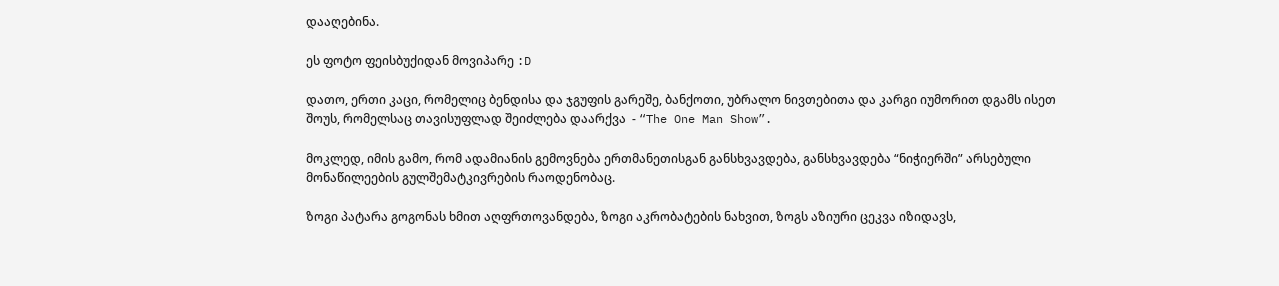დააღებინა.

ეს ფოტო ფეისბუქიდან მოვიპარე :D

დათო, ერთი კაცი, რომელიც ბენდისა და ჯგუფის გარეშე, ბანქოთი, უბრალო ნივთებითა და კარგი იუმორით დგამს ისეთ შოუს, რომელსაც თავისუფლად შეიძლება დაარქვა  - “The One Man Show”.

მოკლედ, იმის გამო, რომ ადამიანის გემოვნება ერთმანეთისგან განსხვავდება, განსხვავდება “ნიჭიერში” არსებული მონაწილეების გულშემატკივრების რაოდენობაც.

ზოგი პატარა გოგონას ხმით აღფრთოვანდება, ზოგი აკრობატების ნახვით, ზოგს აზიური ცეკვა იზიდავს,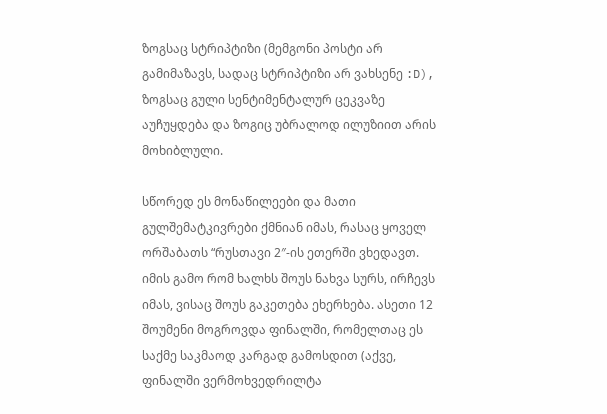ზოგსაც სტრიპტიზი (მემგონი პოსტი არ გამიმაზავს, სადაც სტრიპტიზი არ ვახსენე :D), ზოგსაც გული სენტიმენტალურ ცეკვაზე აუჩუყდება და ზოგიც უბრალოდ ილუზიით არის მოხიბლული.

სწორედ ეს მონაწილეები და მათი გულშემატკივრები ქმნიან იმას, რასაც ყოველ ორშაბათს “რუსთავი 2″-ის ეთერში ვხედავთ. იმის გამო რომ ხალხს შოუს ნახვა სურს, ირჩევს იმას, ვისაც შოუს გაკეთება ეხერხება. ასეთი 12 შოუმენი მოგროვდა ფინალში, რომელთაც ეს საქმე საკმაოდ კარგად გამოსდით (აქვე, ფინალში ვერმოხვედრილტა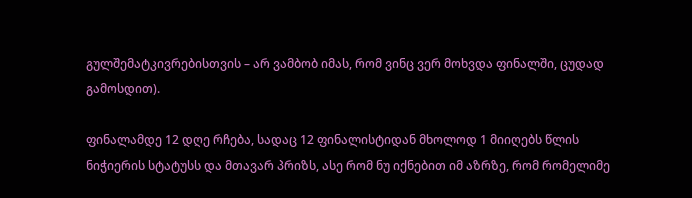გულშემატკივრებისთვის – არ ვამბობ იმას, რომ ვინც ვერ მოხვდა ფინალში, ცუდად გამოსდით).

ფინალამდე 12 დღე რჩება, სადაც 12 ფინალისტიდან მხოლოდ 1 მიიღებს წლის ნიჭიერის სტატუსს და მთავარ პრიზს, ასე რომ ნუ იქნებით იმ აზრზე, რომ რომელიმე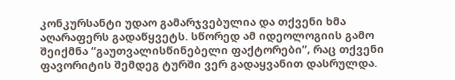კონკურსანტი უდაო გამარჯვებულია და თქვენი ხმა აღარაფერს გადაწყვეტს. სწორედ ამ იდეოლოგიის გამო შეიქმნა “გაუთვალისწინებელი ფაქტორები”, რაც თქვენი ფავორიტის შემდეგ ტურში ვერ გადაყვანით დასრულდა.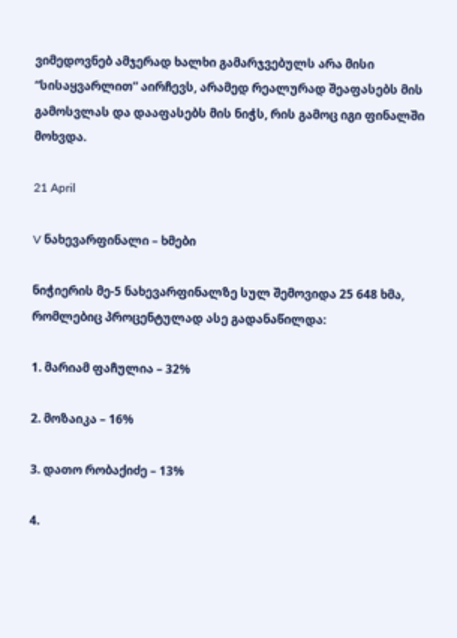ვიმედოვნებ ამჯერად ხალხი გამარჯვებულს არა მისი “სისაყვარლით” აირჩევს, არამედ რეალურად შეაფასებს მის გამოსვლას და დააფასებს მის ნიჭს, რის გამოც იგი ფინალში მოხვდა.

21 April

V ნახევარფინალი – ხმები

ნიჭიერის მე-5 ნახევარფინალზე სულ შემოვიდა 25 648 ხმა, რომლებიც პროცენტულად ასე გადანაწილდა:

1. მარიამ ფაჩულია – 32%

2. მოზაიკა – 16%

3. დათო რობაქიძე – 13%

4.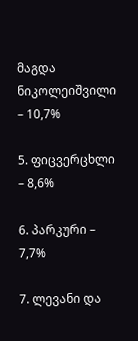მაგდა ნიკოლეიშვილი – 10,7%

5. ფიცვერცხლი – 8,6%

6. პარკური – 7,7%

7. ლევანი და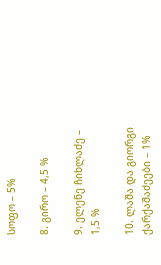სოფო – 5%

8. გირო – 4,5 %

9. ელენე ჩიხლაძე – 1,5 %

10. ლაშა და გიორგი ქარქაშაძეები – 1%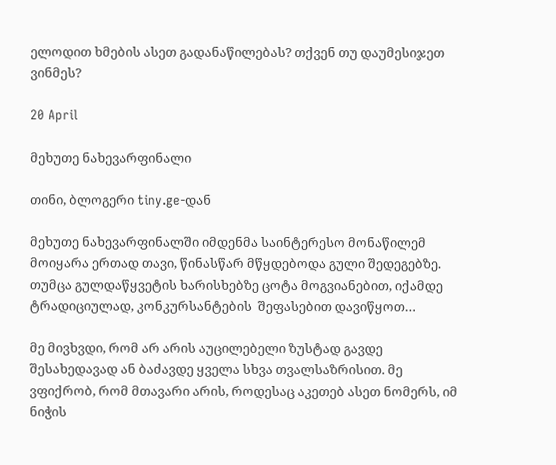ელოდით ხმების ასეთ გადანაწილებას? თქვენ თუ დაუმესიჯეთ ვინმეს?

20 April

მეხუთე ნახევარფინალი

თინი, ბლოგერი tiny.ge-დან

მეხუთე ნახევარფინალში იმდენმა საინტერესო მონაწილემ მოიყარა ერთად თავი, წინასწარ მწყდებოდა გული შედეგებზე. თუმცა გულდაწყვეტის ხარისხებზე ცოტა მოგვიანებით, იქამდე ტრადიციულად, კონკურსანტების  შეფასებით დავიწყოთ…

მე მივხვდი, რომ არ არის აუცილებელი ზუსტად გავდე შესახედავად ან ბაძავდე ყველა სხვა თვალსაზრისით. მე ვფიქრობ, რომ მთავარი არის, როდესაც აკეთებ ასეთ ნომერს, იმ ნიჭის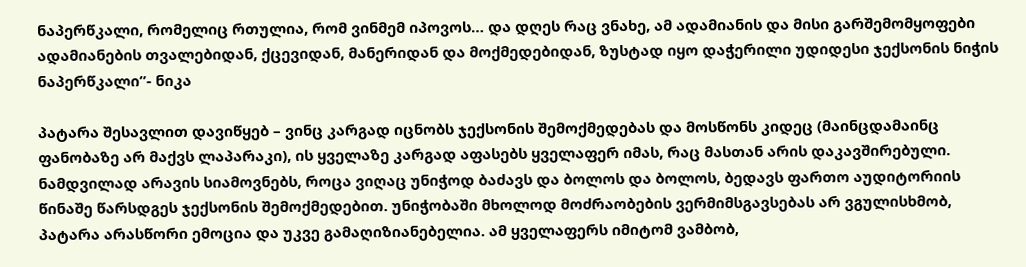ნაპერწკალი, რომელიც რთულია, რომ ვინმემ იპოვოს… და დღეს რაც ვნახე, ამ ადამიანის და მისი გარშემომყოფები ადამიანების თვალებიდან, ქცევიდან, მანერიდან და მოქმედებიდან, ზუსტად იყო დაჭერილი უდიდესი ჯექსონის ნიჭის ნაპერწკალი”- ნიკა

პატარა შესავლით დავიწყებ – ვინც კარგად იცნობს ჯექსონის შემოქმედებას და მოსწონს კიდეც (მაინცდამაინც ფანობაზე არ მაქვს ლაპარაკი), ის ყველაზე კარგად აფასებს ყველაფერ იმას, რაც მასთან არის დაკავშირებული. ნამდვილად არავის სიამოვნებს, როცა ვიღაც უნიჭოდ ბაძავს და ბოლოს და ბოლოს, ბედავს ფართო აუდიტორიის წინაშე წარსდგეს ჯექსონის შემოქმედებით. უნიჭობაში მხოლოდ მოძრაობების ვერმიმსგავსებას არ ვგულისხმობ, პატარა არასწორი ემოცია და უკვე გამაღიზიანებელია. ამ ყველაფერს იმიტომ ვამბობ,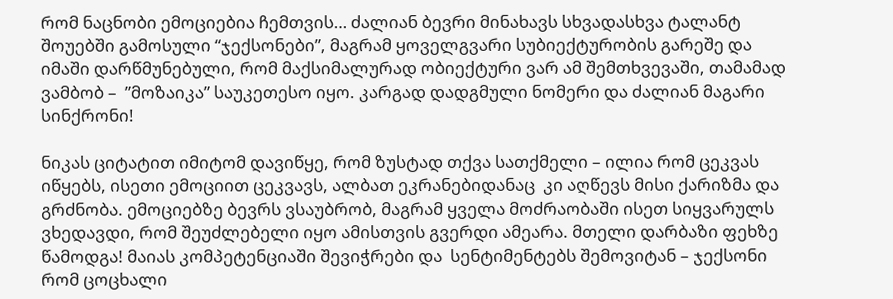რომ ნაცნობი ემოციებია ჩემთვის… ძალიან ბევრი მინახავს სხვადასხვა ტალანტ შოუებში გამოსული “ჯექსონები”, მაგრამ ყოველგვარი სუბიექტურობის გარეშე და იმაში დარწმუნებული, რომ მაქსიმალურად ობიექტური ვარ ამ შემთხვევაში, თამამად ვამბობ –  ”მოზაიკა” საუკეთესო იყო. კარგად დადგმული ნომერი და ძალიან მაგარი სინქრონი!

ნიკას ციტატით იმიტომ დავიწყე, რომ ზუსტად თქვა სათქმელი – ილია რომ ცეკვას იწყებს, ისეთი ემოციით ცეკვავს, ალბათ ეკრანებიდანაც  კი აღწევს მისი ქარიზმა და გრძნობა. ემოციებზე ბევრს ვსაუბრობ, მაგრამ ყველა მოძრაობაში ისეთ სიყვარულს ვხედავდი, რომ შეუძლებელი იყო ამისთვის გვერდი ამეარა. მთელი დარბაზი ფეხზე წამოდგა! მაიას კომპეტენციაში შევიჭრები და  სენტიმენტებს შემოვიტან – ჯექსონი რომ ცოცხალი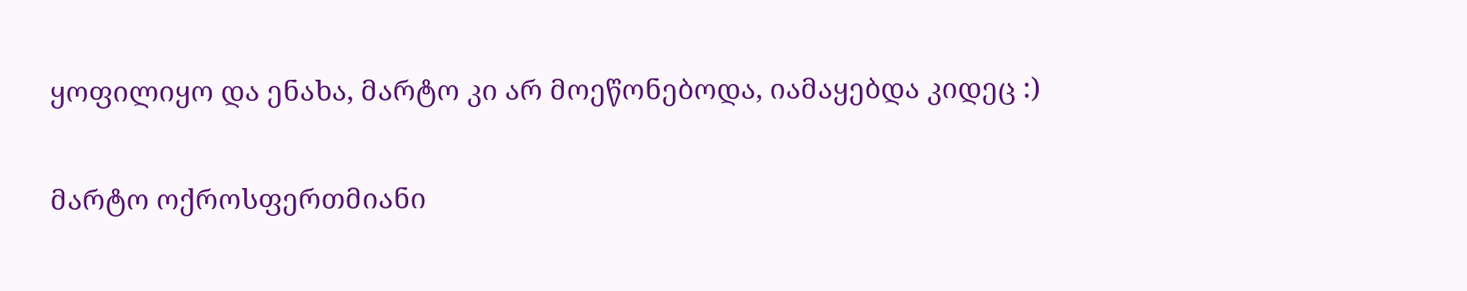ყოფილიყო და ენახა, მარტო კი არ მოეწონებოდა, იამაყებდა კიდეც :)

მარტო ოქროსფერთმიანი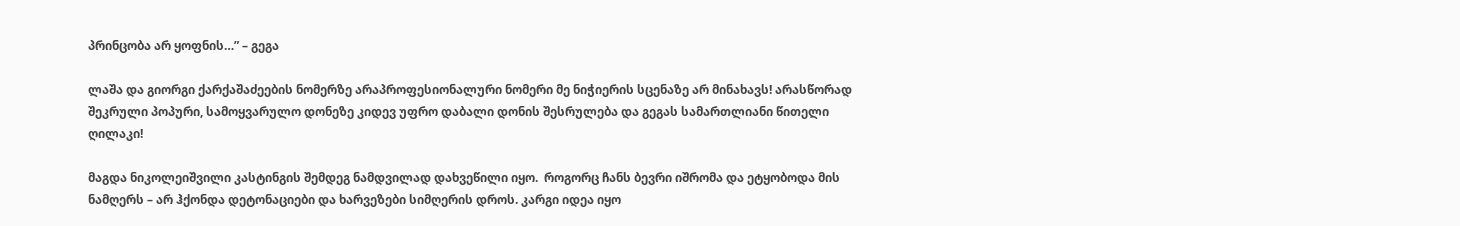პრინცობა არ ყოფნის…” – გეგა

ლაშა და გიორგი ქარქაშაძეების ნომერზე არაპროფესიონალური ნომერი მე ნიჭიერის სცენაზე არ მინახავს! არასწორად შეკრული პოპური, სამოყვარულო დონეზე კიდევ უფრო დაბალი დონის შესრულება და გეგას სამართლიანი წითელი ღილაკი!

მაგდა ნიკოლეიშვილი კასტინგის შემდეგ ნამდვილად დახვეწილი იყო.  როგორც ჩანს ბევრი იშრომა და ეტყობოდა მის ნამღერს – არ ჰქონდა დეტონაციები და ხარვეზები სიმღერის დროს. კარგი იდეა იყო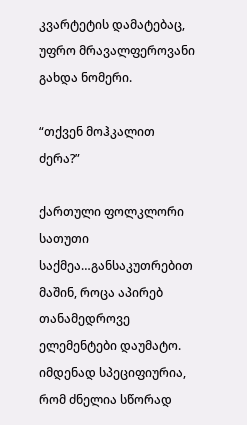კვარტეტის დამატებაც, უფრო მრავალფეროვანი გახდა ნომერი.

“თქვენ მოჰკალით ძერა?”

ქართული ფოლკლორი სათუთი საქმეა…განსაკუთრებით მაშინ, როცა აპირებ თანამედროვე ელემენტები დაუმატო. იმდენად სპეციფიურია, რომ ძნელია სწორად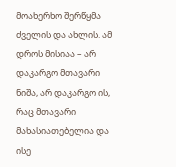მოახერხო შერწყმა ძველის და ახლის. ამ დროს მისიაა – არ დაკარგო მთავარი ნიშა, არ დაკარგო ის, რაც მთავარი მახასიათებელია და ისე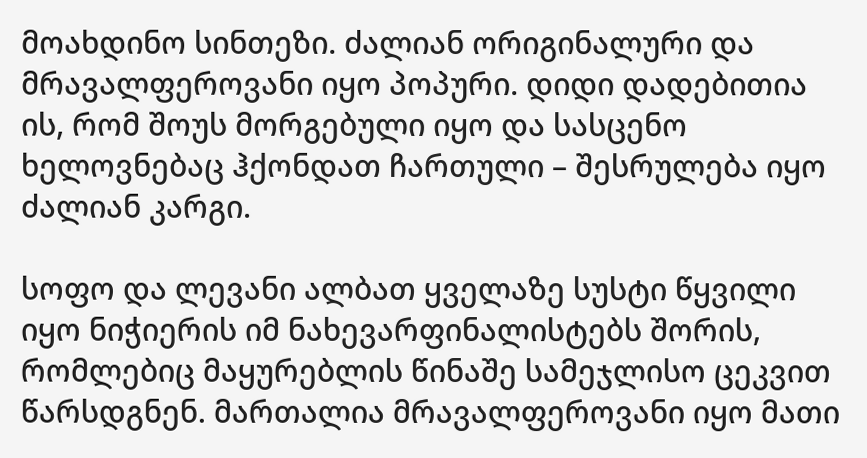მოახდინო სინთეზი. ძალიან ორიგინალური და მრავალფეროვანი იყო პოპური. დიდი დადებითია ის, რომ შოუს მორგებული იყო და სასცენო ხელოვნებაც ჰქონდათ ჩართული – შესრულება იყო ძალიან კარგი.

სოფო და ლევანი ალბათ ყველაზე სუსტი წყვილი იყო ნიჭიერის იმ ნახევარფინალისტებს შორის, რომლებიც მაყურებლის წინაშე სამეჯლისო ცეკვით წარსდგნენ. მართალია მრავალფეროვანი იყო მათი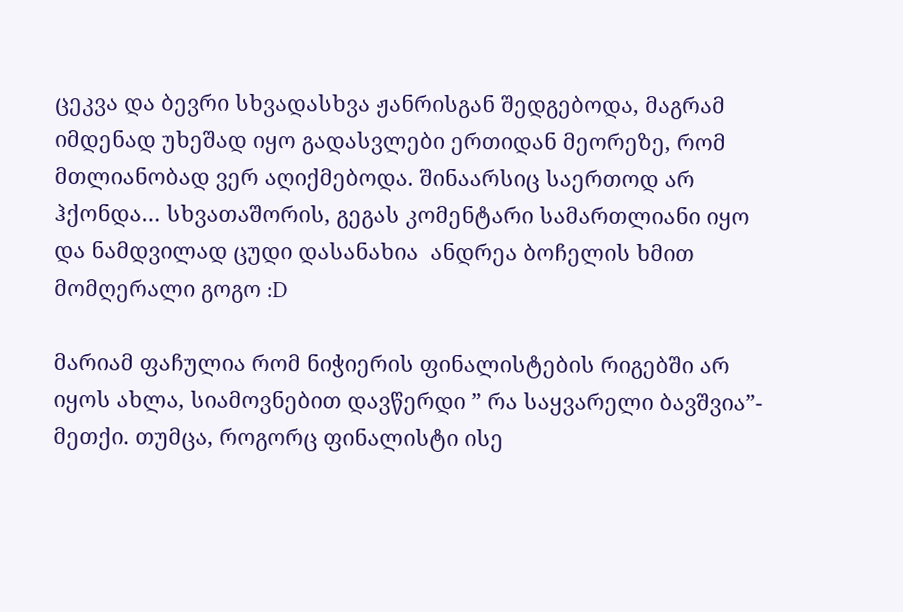ცეკვა და ბევრი სხვადასხვა ჟანრისგან შედგებოდა, მაგრამ იმდენად უხეშად იყო გადასვლები ერთიდან მეორეზე, რომ მთლიანობად ვერ აღიქმებოდა. შინაარსიც საერთოდ არ ჰქონდა… სხვათაშორის, გეგას კომენტარი სამართლიანი იყო და ნამდვილად ცუდი დასანახია  ანდრეა ბოჩელის ხმით მომღერალი გოგო :D

მარიამ ფაჩულია რომ ნიჭიერის ფინალისტების რიგებში არ იყოს ახლა, სიამოვნებით დავწერდი ” რა საყვარელი ბავშვია”- მეთქი. თუმცა, როგორც ფინალისტი ისე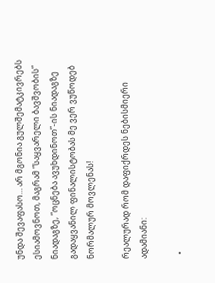უნდა შევაფასო… არ მგონია გულშემატკივრებს ესიამოვნოთ, მაგრამ “საყვარელი ბავშვობის” ნიადაგზე, “ოცნება ავუხდინოთ”-ის ნიადაგზე გადაყვანილ ფინალისტობას მე ვერ ვუწოდებ ნორმალურ მოვლენას!

რეალურად რომ დაფიქრდეს ნებისმიერი ადამიანი:

  •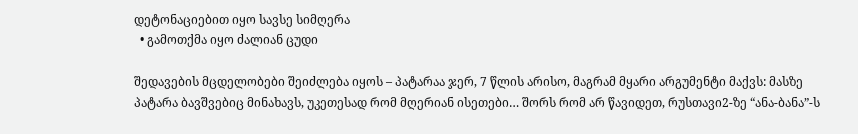დეტონაციებით იყო სავსე სიმღერა
  • გამოთქმა იყო ძალიან ცუდი

შედავების მცდელობები შეიძლება იყოს – პატარაა ჯერ, 7 წლის არისო, მაგრამ მყარი არგუმენტი მაქვს: მასზე პატარა ბავშვებიც მინახავს, უკეთესად რომ მღერიან ისეთები… შორს რომ არ წავიდეთ, რუსთავი2-ზე “ანა-ბანა”-ს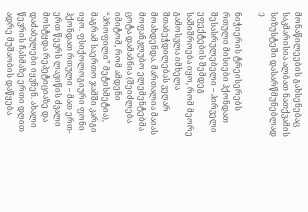მონაწილეების გახსენებაც საკმარისია ალბათ ნათქვამის სიზუსტეში დასარწმუნებლად :)

ნიჭიერის ტრეისერებს რთული მისიები ჰქონდათ შესასრულებელი – პირველი ეფექტების შემდეგ საშიშროება იყო, რომ მეორე გამოსვლა იმხელა შთაბეჭდილებას ვეღარ მოახდენდა. მართალია მაიას მოფანკლუბო ელემენტებმა ცოტა დამაბნია (შეიძლება იმიტომ, რომ ამდენი “პროფილი” მეტისმეტია), მაგრამ საერთო ჯამში კარგი იყო. ფსიქოლოგიური ფონი ჰქონდათ რთული – მათ ერთ-ერთ წევრს ლავიწის ძვალი მოსტყდა რეპეტიციაზე და დაძაბულები იყვნენ. ახალი წევრის ჩასმაზე ერთი დღით ადრე მუშაობის დაწყება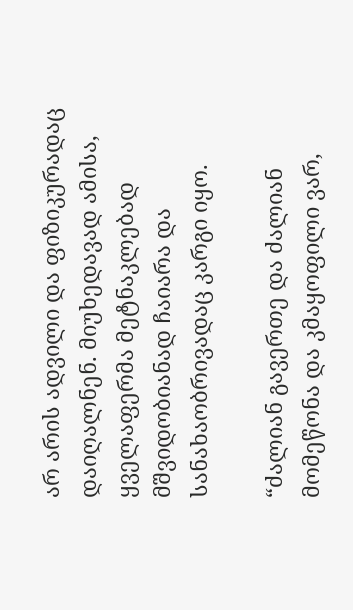არ არის ადვილი და ფიზიკურადაც დაიღალნენ. მიუხედავად ამისა, ყველაფერმა მეტნაკლებად მშვიდობიანად ჩაიარა და სანახაობრივადაც კარგი იყო.

“ძალიან გავერთე და ძალიან მომეწონა და კმაყოფილი ვარ,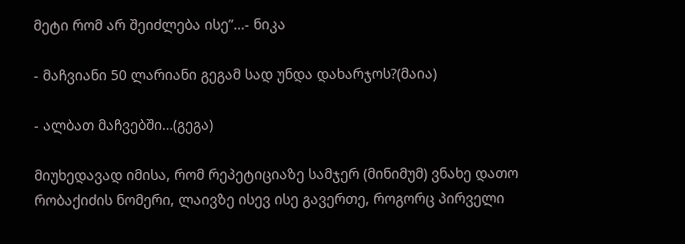მეტი რომ არ შეიძლება ისე”…- ნიკა

- მაჩვიანი 50 ლარიანი გეგამ სად უნდა დახარჯოს?(მაია)

- ალბათ მაჩვებში…(გეგა)

მიუხედავად იმისა, რომ რეპეტიციაზე სამჯერ (მინიმუმ) ვნახე დათო რობაქიძის ნომერი, ლაივზე ისევ ისე გავერთე, როგორც პირველი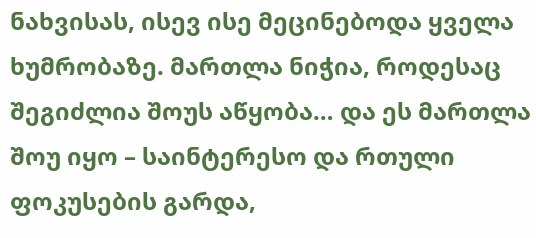ნახვისას, ისევ ისე მეცინებოდა ყველა ხუმრობაზე. მართლა ნიჭია, როდესაც შეგიძლია შოუს აწყობა… და ეს მართლა შოუ იყო – საინტერესო და რთული ფოკუსების გარდა,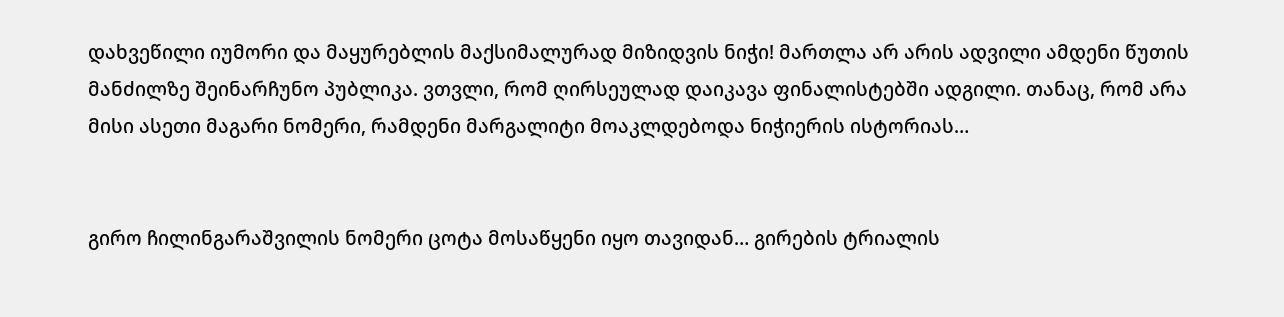დახვეწილი იუმორი და მაყურებლის მაქსიმალურად მიზიდვის ნიჭი! მართლა არ არის ადვილი ამდენი წუთის მანძილზე შეინარჩუნო პუბლიკა. ვთვლი, რომ ღირსეულად დაიკავა ფინალისტებში ადგილი. თანაც, რომ არა მისი ასეთი მაგარი ნომერი, რამდენი მარგალიტი მოაკლდებოდა ნიჭიერის ისტორიას…


გირო ჩილინგარაშვილის ნომერი ცოტა მოსაწყენი იყო თავიდან… გირების ტრიალის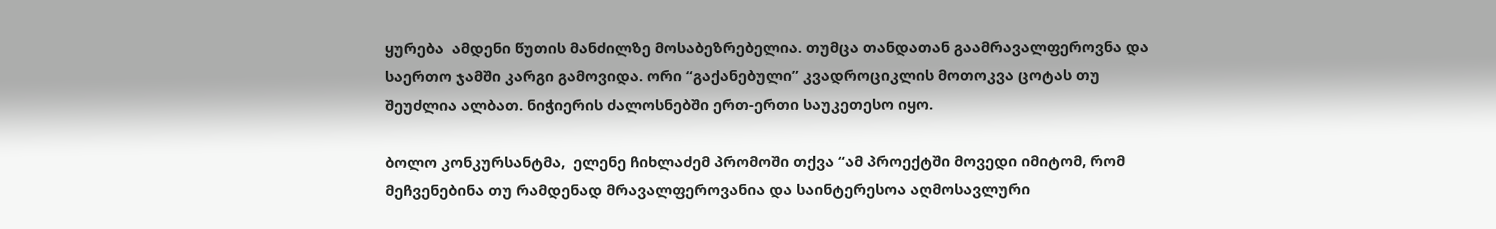ყურება  ამდენი წუთის მანძილზე მოსაბეზრებელია. თუმცა თანდათან გაამრავალფეროვნა და საერთო ჯამში კარგი გამოვიდა. ორი “გაქანებული” კვადროციკლის მოთოკვა ცოტას თუ შეუძლია ალბათ. ნიჭიერის ძალოსნებში ერთ-ერთი საუკეთესო იყო.

ბოლო კონკურსანტმა,  ელენე ჩიხლაძემ პრომოში თქვა “ამ პროექტში მოვედი იმიტომ, რომ მეჩვენებინა თუ რამდენად მრავალფეროვანია და საინტერესოა აღმოსავლური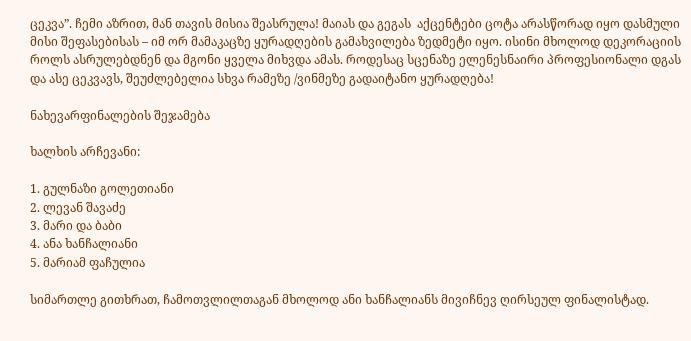ცეკვა”. ჩემი აზრით, მან თავის მისია შეასრულა! მაიას და გეგას  აქცენტები ცოტა არასწორად იყო დასმული მისი შეფასებისას – იმ ორ მამაკაცზე ყურადღების გამახვილება ზედმეტი იყო. ისინი მხოლოდ დეკორაციის როლს ასრულებდნენ და მგონი ყველა მიხვდა ამას. როდესაც სცენაზე ელენესნაირი პროფესიონალი დგას და ასე ცეკვავს, შეუძლებელია სხვა რამეზე /ვინმეზე გადაიტანო ყურადღება!

ნახევარფინალების შეჯამება

ხალხის არჩევანი:

1. გულნაზი გოლეთიანი
2. ლევან შავაძე
3. მარი და ბაბი
4. ანა ხანჩალიანი
5. მარიამ ფაჩულია

სიმართლე გითხრათ, ჩამოთვლილთაგან მხოლოდ ანი ხანჩალიანს მივიჩნევ ღირსეულ ფინალისტად.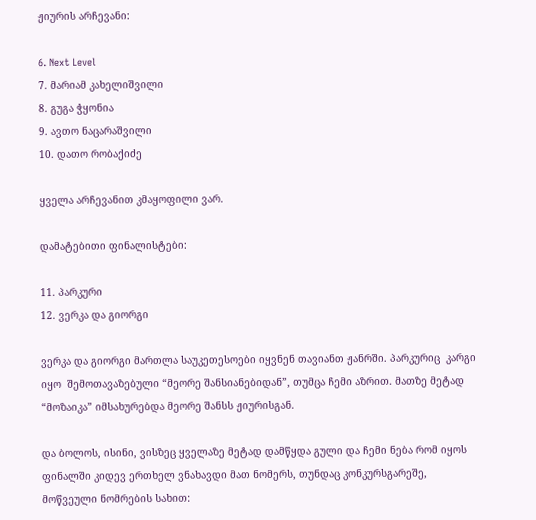ჟიურის არჩევანი:

6. Next Level
7. მარიამ კახელიშვილი
8. გუგა ჭყონია
9. ავთო ნაცარაშვილი
10. დათო რობაქიძე

ყველა არჩევანით კმაყოფილი ვარ.

დამატებითი ფინალისტები:

11. პარკური
12. ვერკა და გიორგი

ვერკა და გიორგი მართლა საუკეთესოები იყვნენ თავიანთ ჟანრში. პარკურიც  კარგი იყო  შემოთავაზებული “მეორე შანსიანებიდან”, თუმცა ჩემი აზრით. მათზე მეტად “მოზაიკა” იმსახურებდა მეორე შანსს ჟიურისგან.

და ბოლოს, ისინი, ვისზეც ყველაზე მეტად დამწყდა გული და ჩემი ნება რომ იყოს ფინალში კიდევ ერთხელ ვნახავდი მათ ნომერს, თუნდაც კონკურსგარეშე, მოწვეული ნომრების სახით: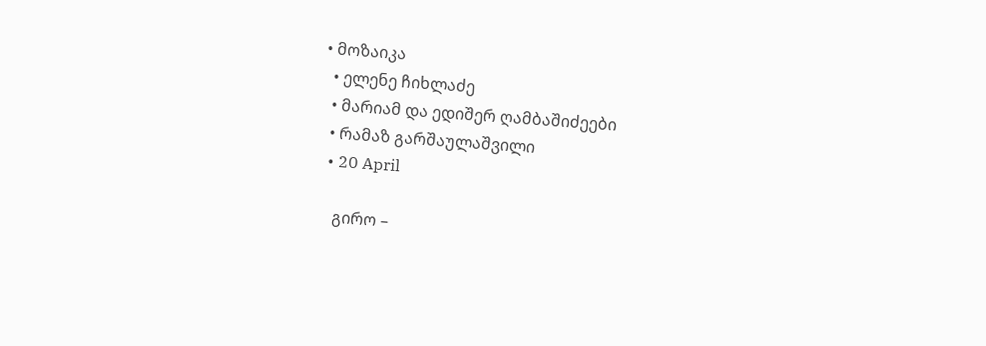• მოზაიკა
  • ელენე ჩიხლაძე
  • მარიამ და ედიშერ ღამბაშიძეები
  • რამაზ გარშაულაშვილი
  • 20 April

    გირო –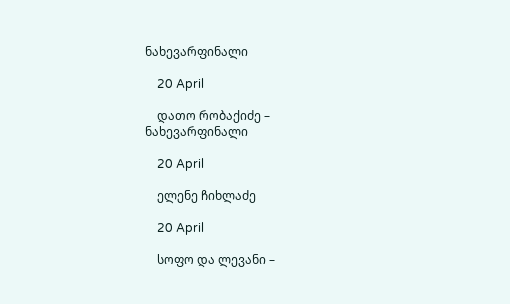ნახევარფინალი

    20 April

    დათო რობაქიძე – ნახევარფინალი

    20 April

    ელენე ჩიხლაძე

    20 April

    სოფო და ლევანი –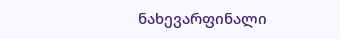ნახევარფინალი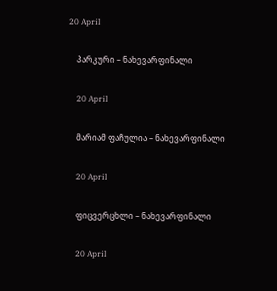20 April

    პარკური – ნახევარფინალი

    20 April

    მარიამ ფაჩულია – ნახევარფინალი

    20 April

    ფიცვერცხლი – ნახევარფინალი

    20 April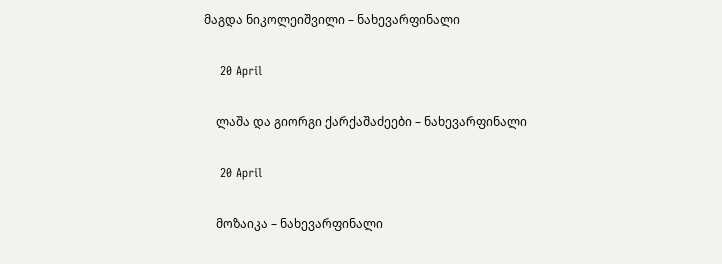მაგდა ნიკოლეიშვილი – ნახევარფინალი

    20 April

    ლაშა და გიორგი ქარქაშაძეები – ნახევარფინალი

    20 April

    მოზაიკა – ნახევარფინალი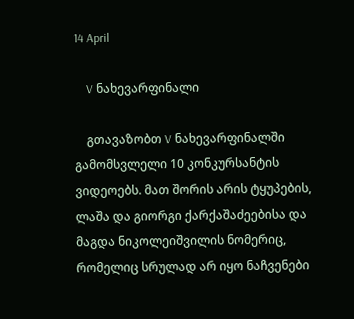14 April

    V ნახევარფინალი

    გთავაზობთ V ნახევარფინალში გამომსვლელი 10 კონკურსანტის ვიდეოებს. მათ შორის არის ტყუპების, ლაშა და გიორგი ქარქაშაძეებისა და მაგდა ნიკოლეიშვილის ნომერიც, რომელიც სრულად არ იყო ნაჩვენები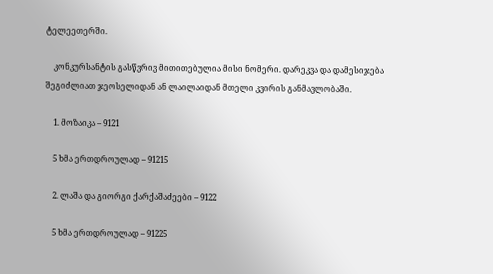ტელეეთერში.

    კონკურსანტის გასწვრივ მითითებულია მისი ნომერი. დარეკვა და დამესიჯება შეგიძლიათ ჯეოსელიდან ან ლაილაიდან მთელი კვირის განმავლობაში.

    1. მოზაიკა – 9121

    5 ხმა ერთდროულად – 91215

    2. ლაშა და გიორგი ქარქაშაძეები – 9122

    5 ხმა ერთდროულად – 91225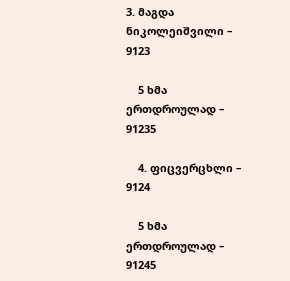3. მაგდა ნიკოლეიშვილი – 9123

    5 ხმა ერთდროულად – 91235

    4. ფიცვერცხლი – 9124

    5 ხმა ერთდროულად – 91245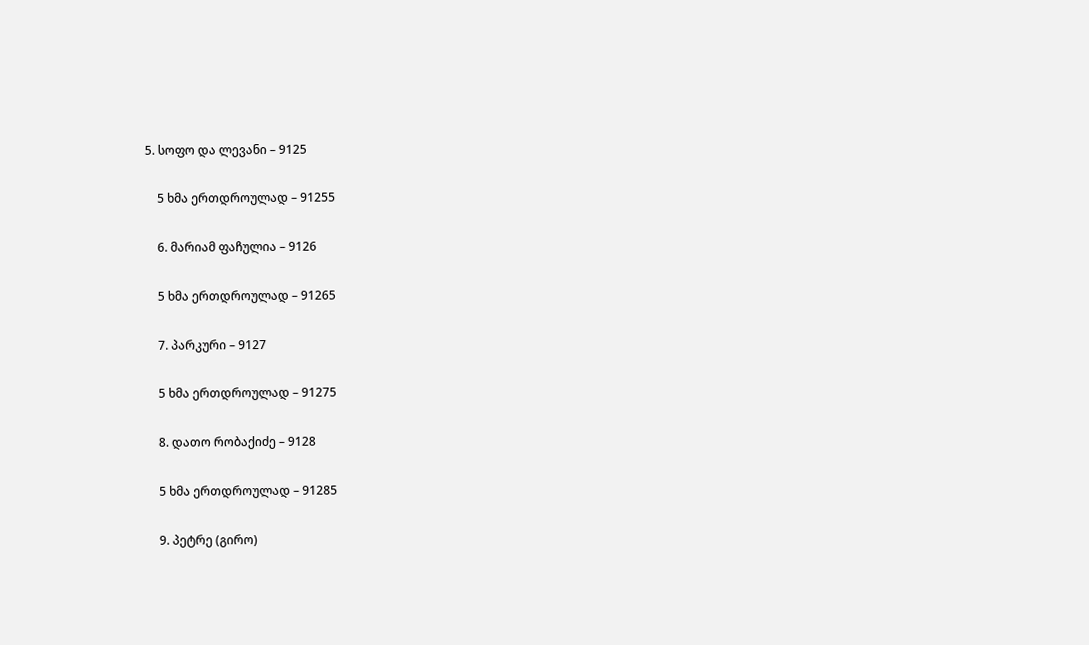5. სოფო და ლევანი – 9125

    5 ხმა ერთდროულად – 91255

    6. მარიამ ფაჩულია – 9126

    5 ხმა ერთდროულად – 91265

    7. პარკური – 9127

    5 ხმა ერთდროულად – 91275

    8. დათო რობაქიძე – 9128

    5 ხმა ერთდროულად – 91285

    9. პეტრე (გირო)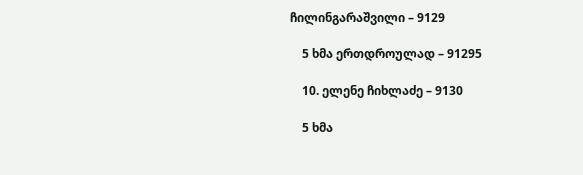ჩილინგარაშვილი – 9129

    5 ხმა ერთდროულად – 91295

    10. ელენე ჩიხლაძე – 9130

    5 ხმა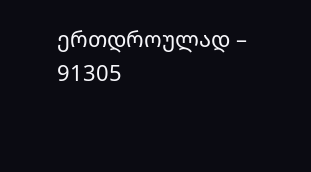ერთდროულად – 91305